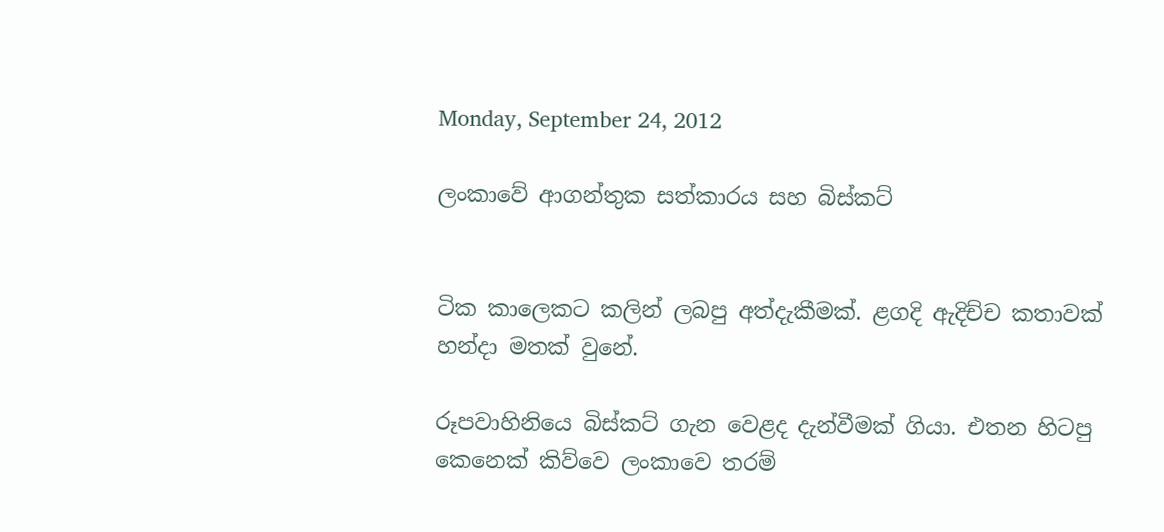Monday, September 24, 2012

ලංකාවේ ආගන්තුක සත්කාරය සහ බිස්කට්


ටික කාලෙකට කලින් ලබපු අත්දැකීමක්. ළගදි ඇදිච්ච කතාවක් හන්දා මතක් වුනේ.

රූපවාහිනියෙ බිස්ක‍ට් ගැන වෙළද දැන්වීමක් ගියා. එතන හිටපු කෙනෙක් කිව්වෙ ලංකාවෙ තරම්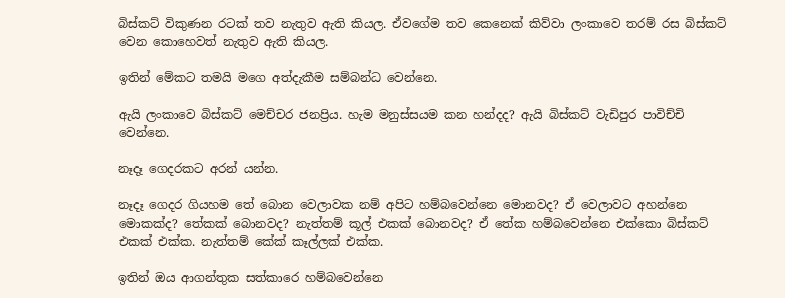බිස්කට් විකුණන රටක් තව නැතුව ඇති කියල. ඒවගේම තව කෙනෙක් කිව්වා ලංකාවෙ තරම් රස බිස්කට් වෙන කොහෙවත් නැතුව ඇති කියල.

ඉතින් මේකට තමයි මගෙ අත්දැකීම සම්බන්ධ වෙන්නෙ.

ඇයි ලංකාවෙ බිස්කට් මෙච්චර ජනප්‍රිය. හැම මනුස්සයම කන හන්දද? ඇයි බිස්කට් වැඩිපුර පාවිච්චි වෙන්නෙ.

නෑදෑ ගෙදරකට අරන් යන්න.

නෑදෑ ගෙදර ගියහම‍ තේ බොන වෙලාවක නම් අපිට හම්බවෙන්නෙ මොනවද? ඒ වෙලාවට අහන්නෙ මොකක්ද? තේකක් බොනවද? නැත්තම් කූල් එකක් බොනවද? ඒ තේක හම්බවෙන්නෙ එක්කො බිස්කට් එකක් එක්ක. නැත්තම් කේක් කෑල්ලක් එක්ක.

ඉතින් ඔය ආගන්තුක සත්කාරෙ හම්බවෙන්නෙ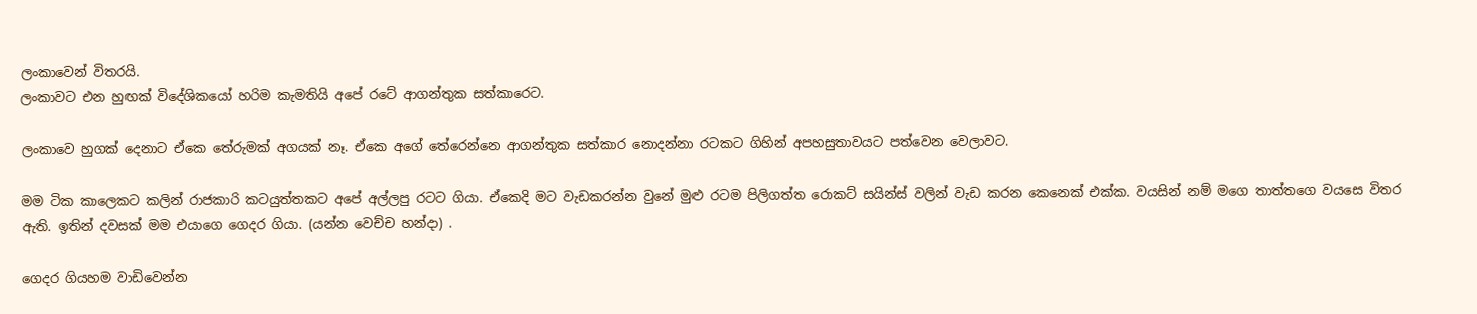ලංකාවෙන් විතරයි.
ලංකාවට එන හුඟක් විදේශිකයෝ හරිම කැමතියි අපේ රටේ ආගන්තුක සත්කාරෙට.

ලංකාවෙ හුගක් දෙනාට ඒකෙ තේරුමක් අගයක් නෑ. ඒකෙ අගේ තේරෙන්නෙ ආගන්තුක සත්කාර නොදන්නා රටකට ගිහින් අපහසුතාවය‍ට පත්වෙන වෙලාවට.

මම ටික කාලෙකට කලින් රාජකාරි කටයුත්තකට අපේ අල්ලපු රටට ගියා. ඒකෙදි මට වැඩකරන්න වුනේ මුළු රටම පිලිගත්ත රොකට් සයින්ස් වලින් වැඩ කරන කෙනෙක් එක්ක. වයසින් නම් මගෙ තාත්තගෙ වයසෙ විතර ඇති. ඉතින් දවසක් මම එයාගෙ ගෙදර ගියා. (යන්න වෙච්ච හන්දා) .

ගෙදර ගියහම වාඩිවෙන්න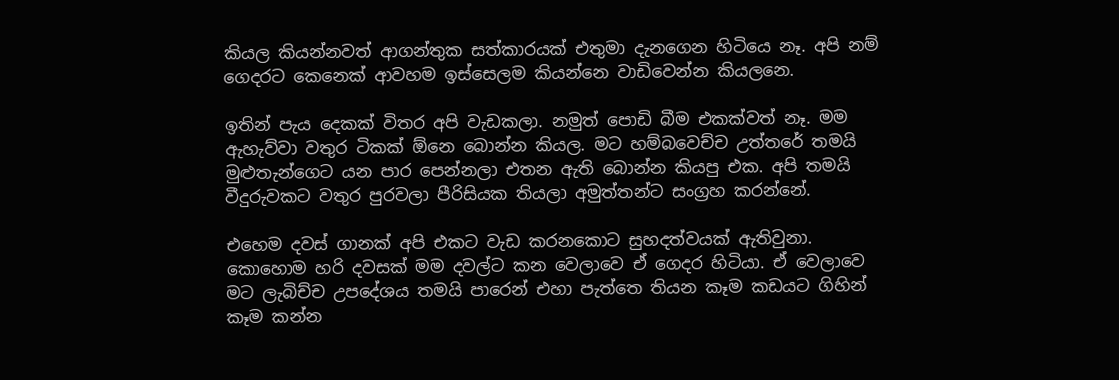කියල කියන්නවත් ආගන්තුක සත්කාරයක් එතුමා දැනගෙන හිටියෙ නෑ. අපි නම් ගෙදරට කෙනෙක් ආවහම ඉස්සෙලම කියන්නෙ වාඩිවෙන්න කියලනෙ.

ඉතින් පැය දෙකක් විතර අපි වැඩකලා. නමුත් පොඩි බීම එකක්වත් නෑ. මම ඇහැව්වා වතුර ටිකක් ඕනෙ බොන්න කියල. මට හම්බවෙච්ච උත්තරේ තමයි මුළුතැන්ගෙට යන පාර පෙන්නලා එතන ඇති බොන්න කියපු එක. අපි තමයි වීදුරුවකට වතුර පුරවලා පීරිසියක තියලා අමුත්තන්ට සංග්‍රහ කරන්නේ.

එහෙම දවස් ගානක් අපි එකට වැඩ කරනකොට සුහදත්වයක් ඇතිවුනා. කොහොම හරි දවසක් මම දවල්ට කන වෙලාවෙ ඒ ගෙදර හිටියා. ඒ වෙලාවෙ මට ලැබිච්ච උපදේශය තමයි පාරෙන් එහා පැත්තෙ තියන කෑම කඩයට ගිහින් කෑම කන්න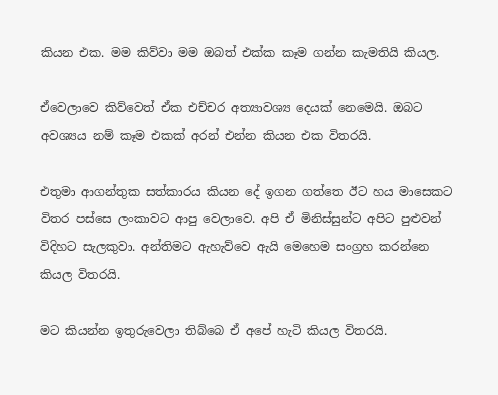කියන එක. මම කිව්වා මම ඔබත් එක්ක කෑම ගන්න කැමතියි කියල.

ඒවෙලාවෙ කිව්වෙත් ඒක එච්චර අත්‍යාවශ්‍ය දෙයක් නෙමෙයි. ඔබට අවශ්‍යය නම් කෑම එකක් අරන් එන්න කියන එක විතරයි.

එතුමා ආගන්තුක සත්කාරය කියන දේ ඉගන ගත්තෙ ඊට හය මාසෙකට විතර පස්සෙ ලංකාවට ආපු වෙලාවෙ. අපි ඒ මිනිස්සුන්ට අපිට පුළුවන් විදිහට සැලකුවා. අන්තිමට ඇහැව්වෙ ඇයි මෙහෙම සංග්‍රහ කරන්නෙ කියල විතරයි.

මට කියන්න ඉතුරුවෙලා තිබ්බෙ ඒ අපේ හැටි කියල විතරයි.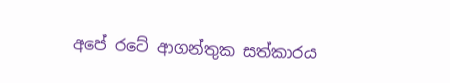අපේ රටේ ආගන්තුක සත්කාරය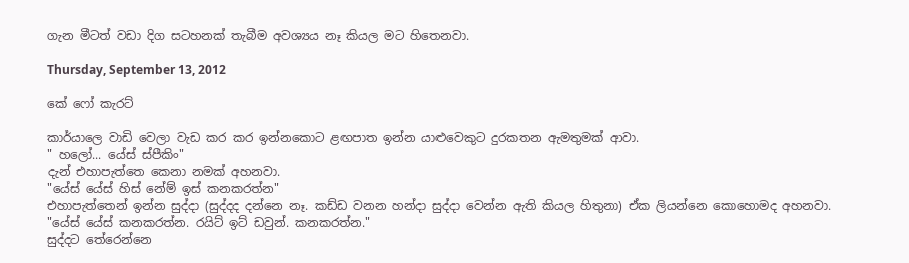ගැන මීටත් වඩා දිග සටහනක් තැබීම අවශ්‍යය නෑ කියල මට හිතෙනවා.

Thursday, September 13, 2012

කේ ෆෝ කැරට්

කාර්යාලෙ වාඩි වෙලා වැඩ කර කර ඉන්නකොට ළඟපාත ඉන්න යාළුවෙකුට දුරකතන ඇමතුමක් ආවා.
" හලෝ... යේස් ස්පීකිං"
දැන් එහාපැත්තෙ කෙනා නමක් අහනවා.
"යේස් යේස් හිස් නේම් ඉස් කනකරත්න"
එහාපැත්තෙන් ඉන්න සුද්දා (සුද්දද දන්නෙ නෑ. කඩ්ඩ වනන හන්දා සුද්දා වෙන්න ඇති කියල හිතුනා) ඒක ලියන්නෙ කොහොමද අහනවා.
"යේස් යේස් කනකරත්න. රයිට් ඉට් ඩවුන්. කනකරත්න."
සුද්දට තේරෙන්නෙ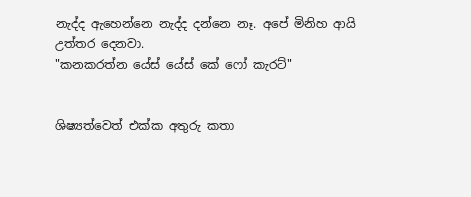නැද්ද ඇහෙන්නෙ නැද්ද දන්නෙ නෑ. අපේ මිනිහ ආයි උත්තර දෙනවා.
"කනකරත්න යේස් යේස් කේ ෆෝ කැරට්"


ශිෂ්‍යත්වෙත් එක්ක අතුරු කතා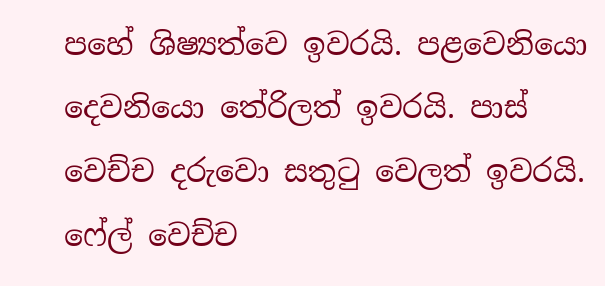පහේ ශිෂ්‍යත්වෙ ඉවරයි. පළවෙනියො දෙවනියො තේරිලත් ඉවරයි. පාස් වෙච්ච දරුවො සතුටු වෙලත් ඉවරයි. ෆේල් වෙච්ච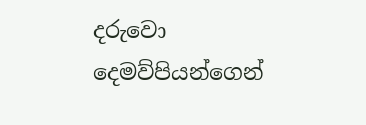දරුවො දෙමව්පියන්ගෙන්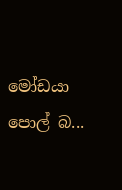මෝඩයා පොල් බ...